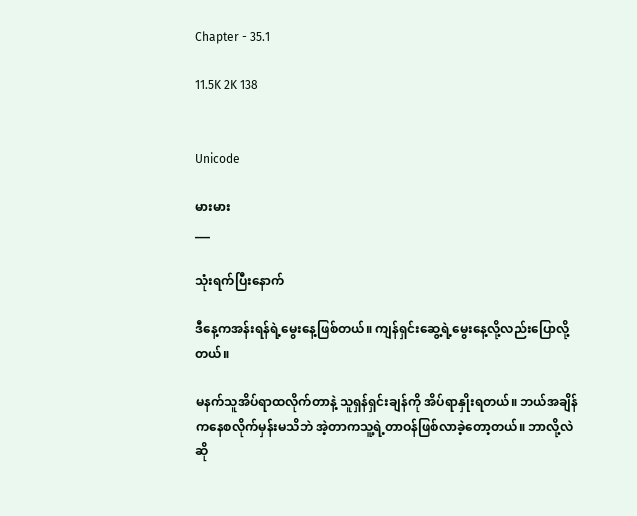Chapter - 35.1

11.5K 2K 138


Unicode

မားမား
___

သုံးရက်ပြီးနောက်

ဒီနေ့ကအန်းရန်ရဲ့မွေးနေ့ဖြစ်တယ်။ ကျန်ရှင်းဆွေ့ရဲ့မွေးနေ့လို့လည်းပြောလို့တယ်။

မနက်သူအိပ်ရာထလိုက်တာနဲ့ သူရှန်ရှင်းချန်ကို အိပ်ရာနှိုးရတယ်။ ဘယ်အချိန်ကနေစလိုက်မှန်းမသိဘဲ အဲ့တာကသူ့ရဲ့တာဝန်ဖြစ်လာခဲ့တော့တယ်။ ဘာလို့လဲဆို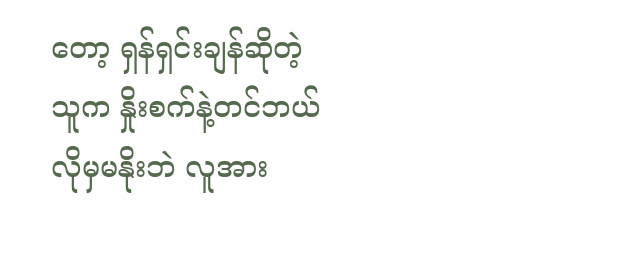တော့ ရှန်ရှင်းချန်ဆိုတဲ့သူက နှိုးစက်နဲ့တင်ဘယ်လိုမှမနိုးဘဲ လူအား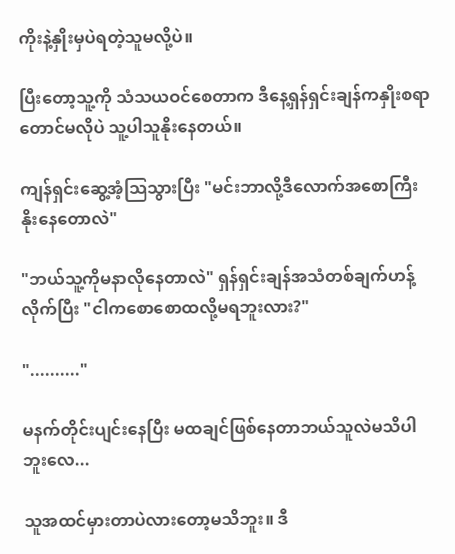ကိုးနဲ့နှိုးမှပဲရတဲ့သူမလို့ပဲ။

ပြီးတော့သူ့ကို သံသယဝင်စေတာက ဒီနေ့ရှန်ရှင်းချန်ကနှိုးစရာတောင်မလိုပဲ သူ့ပါသူနိုးနေတယ်။

ကျန်ရှင်းဆွေ့အံ့သြသွားပြီး "မင်းဘာလို့ဒီလောက်အစောကြီးနိုးနေတောလဲ"

"ဘယ်သူ့ကိုမနာလိုနေတာလဲ" ရှန်ရှင်းချန်အသံတစ်ချက်ဟန့်လိုက်ပြီး "ငါကစောစောထလို့မရဘူးလား?"

".........."

မနက်တိုင်းပျင်းနေပြီး မထချင်ဖြစ်နေတာဘယ်သူလဲမသိပါဘူးလေ...

သူအထင်မှားတာပဲလားတော့မသိဘူး။ ဒီ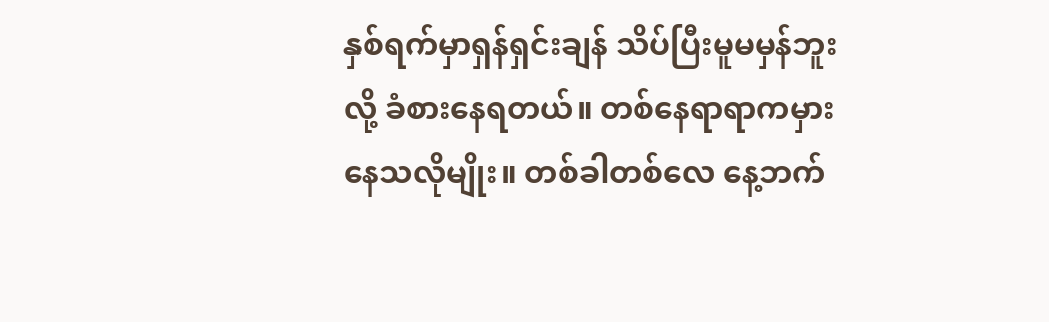နှစ်ရက်မှာရှန်ရှင်းချန် သိပ်ပြီးမူမမှန်ဘူးလို့ ခံစားနေရတယ်။ တစ်နေရာရာကမှားနေသလိုမျိုး။ တစ်ခါတစ်လေ နေ့ဘက်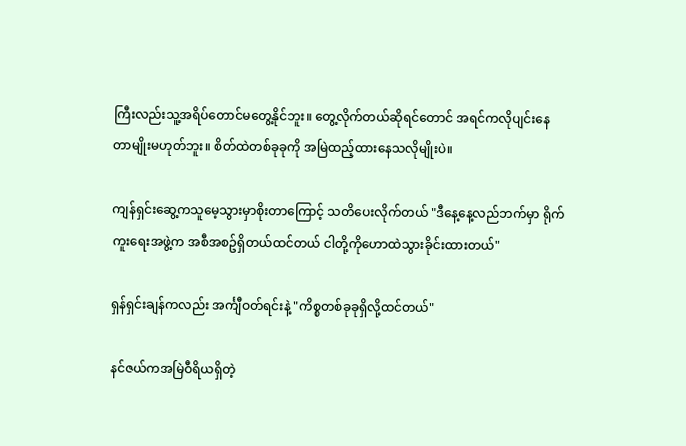ကြီးလည်းသူ့အရိပ်တောင်မတွေ့နိုင်ဘူး။ တွေ့လိုက်တယ်ဆိုရင်တောင် အရင်ကလိုပျင်းနေတာမျိုးမဟုတ်ဘူး။ စိတ်ထဲတစ်ခုခုကို အမြဲထည့်ထားနေသလိုမျိုးပဲ။

ကျန်ရှင်းဆွေ့ကသူမေ့သွားမှာစိုးတာကြောင့် သတိပေးလိုက်တယ် "ဒီနေ့နေ့လည်ဘက်မှာ ရိုက်ကူးရေးအဖွဲ့က အစီအစဥ်ရှိတယ်ထင်တယ် ငါတို့ကိုဟောထဲသွားခိုင်းထားတယ်"

ရှန်ရှင်းချန်ကလည်း အင်္ကျီဝတ်ရင်းနဲ့ "ကိစ္စတစ်ခုခုရှိလို့ထင်တယ်"

နင်ဇယ်ကအမြဲဝီရိယရှိတဲ့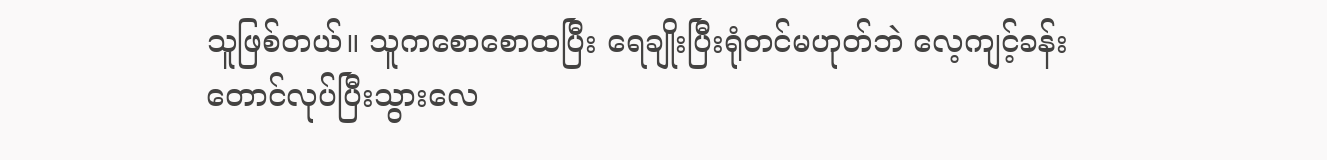သူဖြစ်တယ်။ သူကစောစောထပြီး ရေချိုးပြီးရုံတင်မဟုတ်ဘဲ လေ့ကျင့်ခန်းတောင်လုပ်ပြီးသွားလေ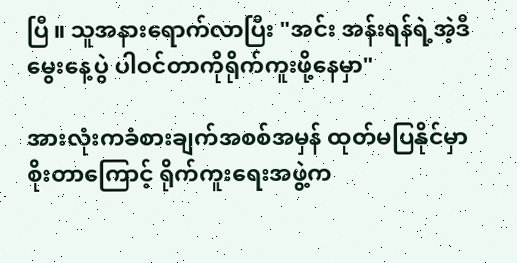ပြီ။ သူအနားရောက်လာပြီး "အင်း အန်းရန်ရဲ့အဲ့ဒီမွေးနေ့ပွဲ ပါဝင်တာကိုရိုက်ကူးဖို့နေမှာ"

အားလုံးကခံစားချက်အစစ်အမှန် ထုတ်မပြနိုင်မှာစိုးတာကြောင့် ရိုက်ကူးရေးအဖွဲ့က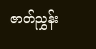ဇာတ်ညွှန်း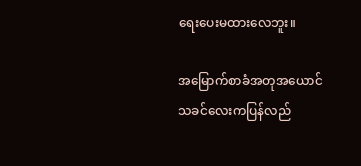ရေးပေးမထားလေဘူး။

အမြောက်စာခံအတုအယောင်သခင်လေးကပြန်လည်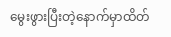မွေးဖွားပြီးတဲ့နောက်မှာထိတ်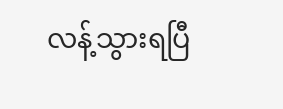လန့်သွားရပြီ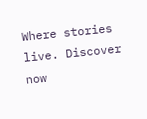Where stories live. Discover now